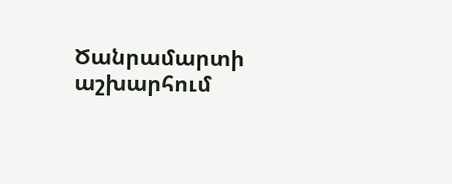Ծանրամարտի աշխարհում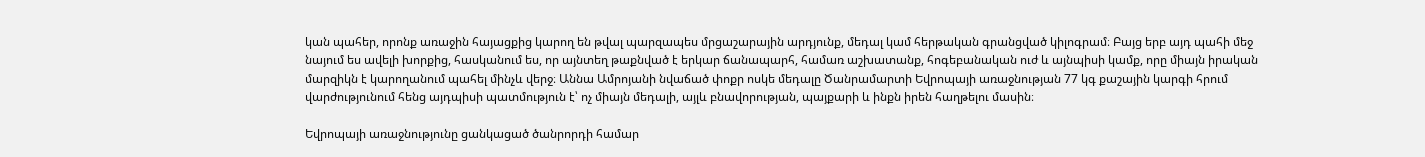կան պահեր, որոնք առաջին հայացքից կարող են թվալ պարզապես մրցաշարային արդյունք, մեդալ կամ հերթական գրանցված կիլոգրամ։ Բայց երբ այդ պահի մեջ նայում ես ավելի խորքից, հասկանում ես, որ այնտեղ թաքնված է երկար ճանապարհ, համառ աշխատանք, հոգեբանական ուժ և այնպիսի կամք, որը միայն իրական մարզիկն է կարողանում պահել մինչև վերջ։ Աննա Ամրոյանի նվաճած փոքր ոսկե մեդալը Ծանրամարտի Եվրոպայի առաջնության 77 կգ քաշային կարգի հրում վարժությունում հենց այդպիսի պատմություն է՝ ոչ միայն մեդալի, այլև բնավորության, պայքարի և ինքն իրեն հաղթելու մասին։

Եվրոպայի առաջնությունը ցանկացած ծանրորդի համար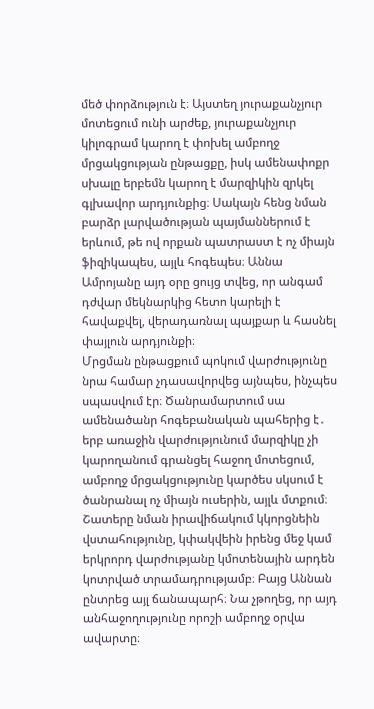մեծ փորձություն է։ Այստեղ յուրաքանչյուր մոտեցում ունի արժեք, յուրաքանչյուր կիլոգրամ կարող է փոխել ամբողջ մրցակցության ընթացքը, իսկ ամենափոքր սխալը երբեմն կարող է մարզիկին զրկել գլխավոր արդյունքից։ Սակայն հենց նման բարձր լարվածության պայմաններում է երևում, թե ով որքան պատրաստ է ոչ միայն ֆիզիկապես, այլև հոգեպես։ Աննա Ամրոյանը այդ օրը ցույց տվեց, որ անգամ դժվար մեկնարկից հետո կարելի է հավաքվել, վերադառնալ պայքար և հասնել փայլուն արդյունքի։
Մրցման ընթացքում պոկում վարժությունը նրա համար չդասավորվեց այնպես, ինչպես սպասվում էր։ Ծանրամարտում սա ամենածանր հոգեբանական պահերից է․ երբ առաջին վարժությունում մարզիկը չի կարողանում գրանցել հաջող մոտեցում, ամբողջ մրցակցությունը կարծես սկսում է ծանրանալ ոչ միայն ուսերին, այլև մտքում։ Շատերը նման իրավիճակում կկորցնեին վստահությունը, կփակվեին իրենց մեջ կամ երկրորդ վարժությանը կմոտենային արդեն կոտրված տրամադրությամբ։ Բայց Աննան ընտրեց այլ ճանապարհ։ Նա չթողեց, որ այդ անհաջողությունը որոշի ամբողջ օրվա ավարտը։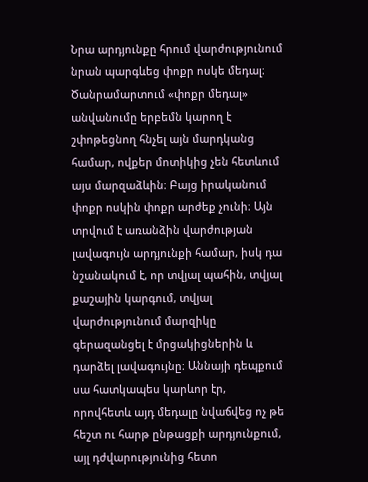Նրա արդյունքը հրում վարժությունում նրան պարգևեց փոքր ոսկե մեդալ։ Ծանրամարտում «փոքր մեդալ» անվանումը երբեմն կարող է շփոթեցնող հնչել այն մարդկանց համար, ովքեր մոտիկից չեն հետևում այս մարզաձևին։ Բայց իրականում փոքր ոսկին փոքր արժեք չունի։ Այն տրվում է առանձին վարժության լավագույն արդյունքի համար, իսկ դա նշանակում է, որ տվյալ պահին, տվյալ քաշային կարգում, տվյալ վարժությունում մարզիկը գերազանցել է մրցակիցներին և դարձել լավագույնը։ Աննայի դեպքում սա հատկապես կարևոր էր, որովհետև այդ մեդալը նվաճվեց ոչ թե հեշտ ու հարթ ընթացքի արդյունքում, այլ դժվարությունից հետո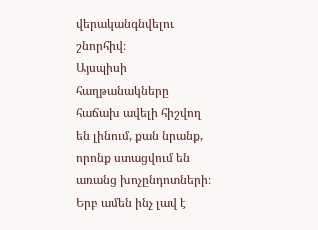վերականգնվելու շնորհիվ։
Այսպիսի հաղթանակները հաճախ ավելի հիշվող են լինում, քան նրանք, որոնք ստացվում են առանց խոչընդոտների։ Երբ ամեն ինչ լավ է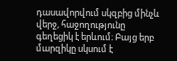դասավորվում սկզբից մինչև վերջ, հաջողությունը գեղեցիկ է երևում։ Բայց երբ մարզիկը սկսում է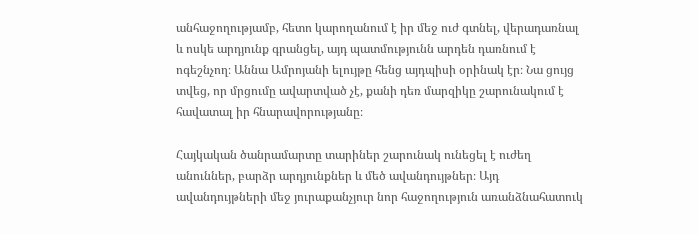անհաջողությամբ, հետո կարողանում է իր մեջ ուժ գտնել, վերադառնալ և ոսկե արդյունք գրանցել, այդ պատմությունն արդեն դառնում է ոգեշնչող։ Աննա Ամրոյանի ելույթը հենց այդպիսի օրինակ էր։ Նա ցույց տվեց, որ մրցումը ավարտված չէ, քանի դեռ մարզիկը շարունակում է հավատալ իր հնարավորությանը։

Հայկական ծանրամարտը տարիներ շարունակ ունեցել է ուժեղ անուններ, բարձր արդյունքներ և մեծ ավանդույթներ։ Այդ ավանդույթների մեջ յուրաքանչյուր նոր հաջողություն առանձնահատուկ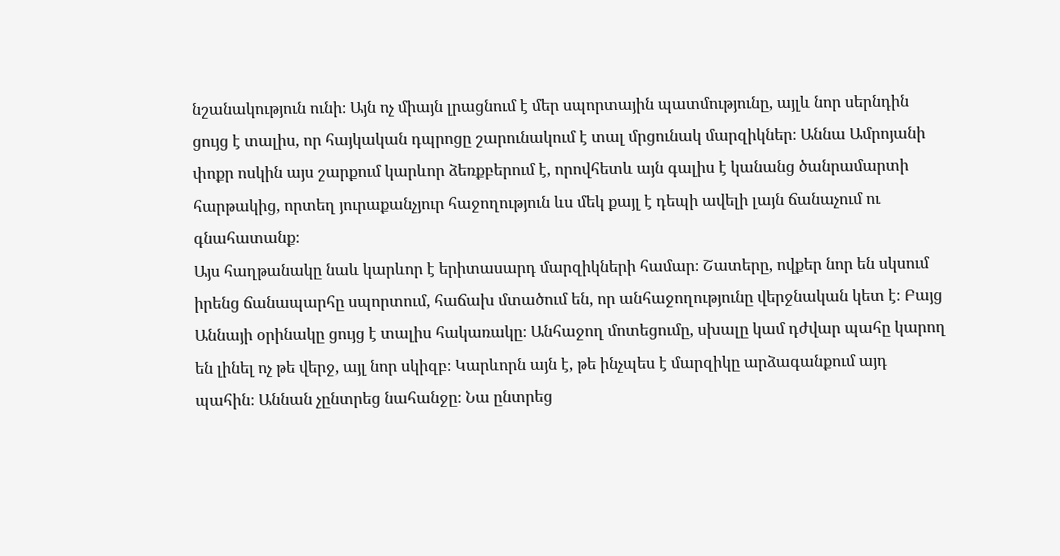նշանակություն ունի։ Այն ոչ միայն լրացնում է մեր սպորտային պատմությունը, այլև նոր սերնդին ցույց է տալիս, որ հայկական դպրոցը շարունակում է տալ մրցունակ մարզիկներ։ Աննա Ամրոյանի փոքր ոսկին այս շարքում կարևոր ձեռքբերում է, որովհետև այն գալիս է կանանց ծանրամարտի հարթակից, որտեղ յուրաքանչյուր հաջողություն ևս մեկ քայլ է դեպի ավելի լայն ճանաչում ու գնահատանք։
Այս հաղթանակը նաև կարևոր է երիտասարդ մարզիկների համար։ Շատերը, ովքեր նոր են սկսում իրենց ճանապարհը սպորտում, հաճախ մտածում են, որ անհաջողությունը վերջնական կետ է։ Բայց Աննայի օրինակը ցույց է տալիս հակառակը։ Անհաջող մոտեցումը, սխալը կամ դժվար պահը կարող են լինել ոչ թե վերջ, այլ նոր սկիզբ։ Կարևորն այն է, թե ինչպես է մարզիկը արձագանքում այդ պահին։ Աննան չընտրեց նահանջը։ Նա ընտրեց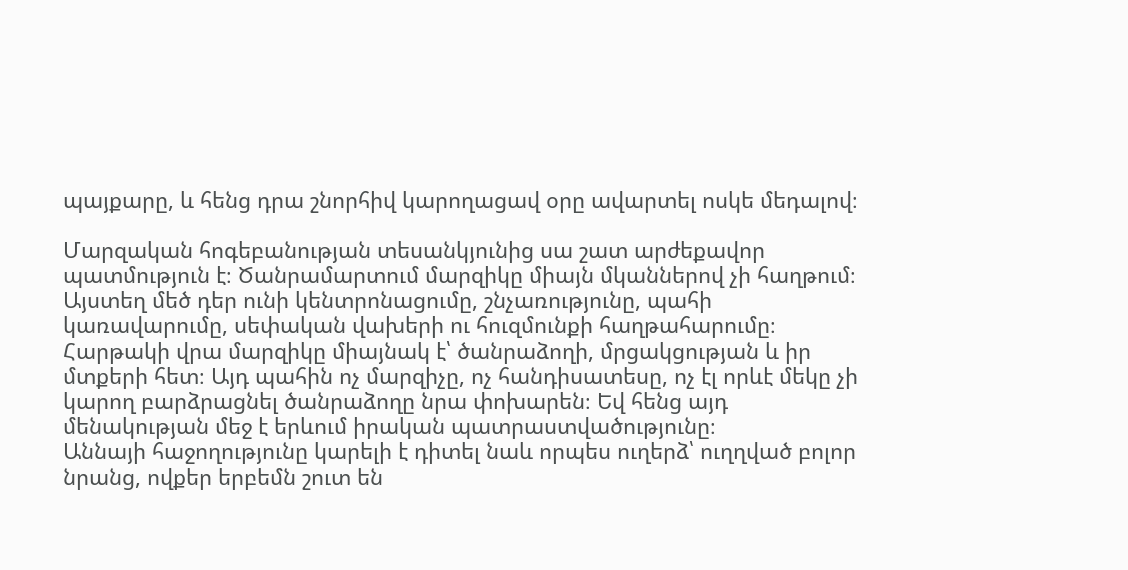պայքարը, և հենց դրա շնորհիվ կարողացավ օրը ավարտել ոսկե մեդալով։

Մարզական հոգեբանության տեսանկյունից սա շատ արժեքավոր պատմություն է։ Ծանրամարտում մարզիկը միայն մկաններով չի հաղթում։ Այստեղ մեծ դեր ունի կենտրոնացումը, շնչառությունը, պահի կառավարումը, սեփական վախերի ու հուզմունքի հաղթահարումը։ Հարթակի վրա մարզիկը միայնակ է՝ ծանրաձողի, մրցակցության և իր մտքերի հետ։ Այդ պահին ոչ մարզիչը, ոչ հանդիսատեսը, ոչ էլ որևէ մեկը չի կարող բարձրացնել ծանրաձողը նրա փոխարեն։ Եվ հենց այդ մենակության մեջ է երևում իրական պատրաստվածությունը։
Աննայի հաջողությունը կարելի է դիտել նաև որպես ուղերձ՝ ուղղված բոլոր նրանց, ովքեր երբեմն շուտ են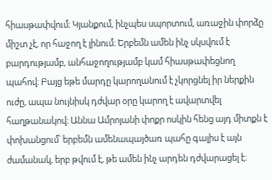հիասթափվում։ Կյանքում, ինչպես սպորտում, առաջին փորձը միշտ չէ, որ հաջող է լինում։ Երբեմն ամեն ինչ սկսվում է բարդությամբ, անհաջողությամբ կամ հիասթափեցնող պահով։ Բայց եթե մարդը կարողանում է չկորցնել իր ներքին ուժը, ապա նույնիսկ դժվար օրը կարող է ավարտվել հաղթանակով։ Աննա Ամրոյանի փոքր ոսկին հենց այդ միտքն է փոխանցում՝ երբեմն ամենապայծառ պահը գալիս է այն ժամանակ, երբ թվում է, թե ամեն ինչ արդեն դժվարացել է։